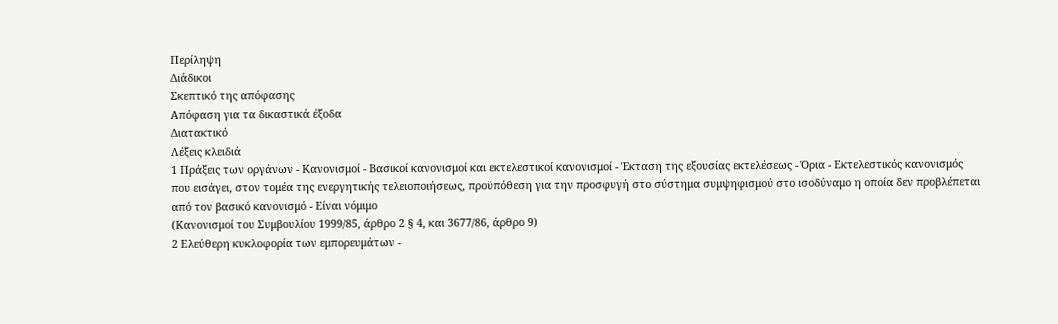Περίληψη
Διάδικοι
Σκεπτικό της απόφασης
Απόφαση για τα δικαστικά έξοδα
Διατακτικό
Λέξεις κλειδιά
1 Πράξεις των οργάνων - Κανονισμοί - Βασικοί κανονισμοί και εκτελεστικοί κανονισμοί - Έκταση της εξουσίας εκτελέσεως - Όρια - Εκτελεστικός κανονισμός που εισάγει, στον τομέα της ενεργητικής τελειοποιήσεως, προϋπόθεση για την προσφυγή στο σύστημα συμψηφισμού στο ισοδύναμο η οποία δεν προβλέπεται από τον βασικό κανονισμό - Είναι νόμιμο
(Κανονισμοί του Συμβουλίου 1999/85, άρθρο 2 § 4, και 3677/86, άρθρο 9)
2 Ελεύθερη κυκλοφορία των εμπορευμάτων -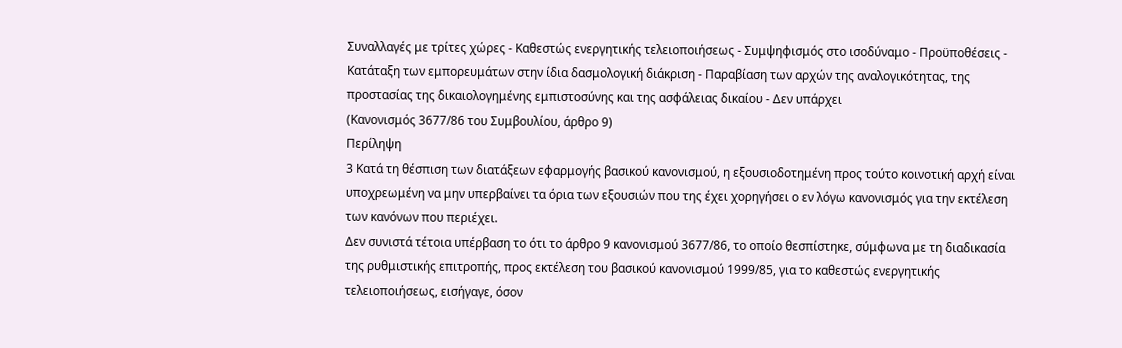Συναλλαγές με τρίτες χώρες - Καθεστώς ενεργητικής τελειοποιήσεως - Συμψηφισμός στο ισοδύναμο - Προϋποθέσεις - Κατάταξη των εμπορευμάτων στην ίδια δασμολογική διάκριση - Παραβίαση των αρχών της αναλογικότητας, της προστασίας της δικαιολογημένης εμπιστοσύνης και της ασφάλειας δικαίου - Δεν υπάρχει
(Κανονισμός 3677/86 του Συμβουλίου, άρθρο 9)
Περίληψη
3 Κατά τη θέσπιση των διατάξεων εφαρμογής βασικού κανονισμού, η εξουσιοδοτημένη προς τούτο κοινοτική αρχή είναι υποχρεωμένη να μην υπερβαίνει τα όρια των εξουσιών που της έχει χορηγήσει ο εν λόγω κανονισμός για την εκτέλεση των κανόνων που περιέχει.
Δεν συνιστά τέτοια υπέρβαση το ότι το άρθρο 9 κανονισμού 3677/86, το οποίο θεσπίστηκε, σύμφωνα με τη διαδικασία της ρυθμιστικής επιτροπής, προς εκτέλεση του βασικού κανονισμού 1999/85, για το καθεστώς ενεργητικής τελειοποιήσεως, εισήγαγε, όσον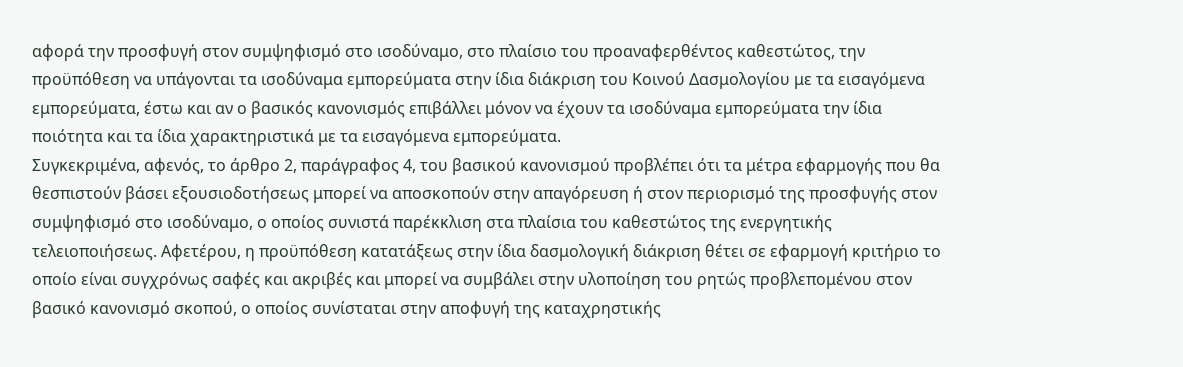αφορά την προσφυγή στον συμψηφισμό στο ισοδύναμο, στο πλαίσιο του προαναφερθέντος καθεστώτος, την προϋπόθεση να υπάγονται τα ισοδύναμα εμπορεύματα στην ίδια διάκριση του Κοινού Δασμολογίου με τα εισαγόμενα εμπορεύματα, έστω και αν ο βασικός κανονισμός επιβάλλει μόνον να έχουν τα ισοδύναμα εμπορεύματα την ίδια ποιότητα και τα ίδια χαρακτηριστικά με τα εισαγόμενα εμπορεύματα.
Συγκεκριμένα, αφενός, το άρθρο 2, παράγραφος 4, του βασικού κανονισμού προβλέπει ότι τα μέτρα εφαρμογής που θα θεσπιστούν βάσει εξουσιοδοτήσεως μπορεί να αποσκοπούν στην απαγόρευση ή στον περιορισμό της προσφυγής στον συμψηφισμό στο ισοδύναμο, ο οποίος συνιστά παρέκκλιση στα πλαίσια του καθεστώτος της ενεργητικής τελειοποιήσεως. Αφετέρου, η προϋπόθεση κατατάξεως στην ίδια δασμολογική διάκριση θέτει σε εφαρμογή κριτήριο το οποίο είναι συγχρόνως σαφές και ακριβές και μπορεί να συμβάλει στην υλοποίηση του ρητώς προβλεπομένου στον βασικό κανονισμό σκοπού, ο οποίος συνίσταται στην αποφυγή της καταχρηστικής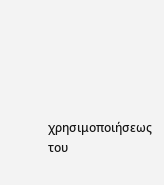χρησιμοποιήσεως του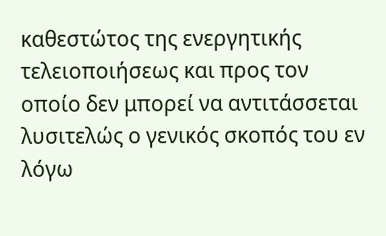καθεστώτος της ενεργητικής τελειοποιήσεως και προς τον οποίο δεν μπορεί να αντιτάσσεται λυσιτελώς ο γενικός σκοπός του εν λόγω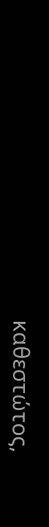καθεστώτος,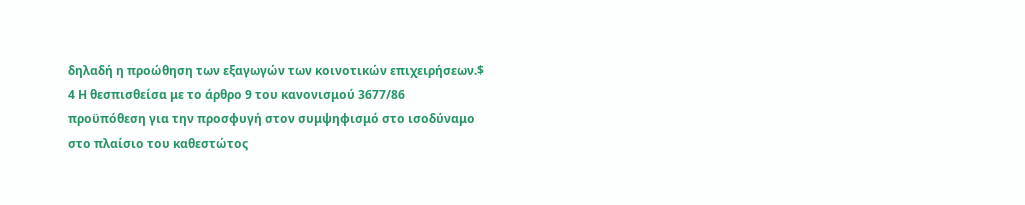δηλαδή η προώθηση των εξαγωγών των κοινοτικών επιχειρήσεων.$
4 Η θεσπισθείσα με το άρθρο 9 του κανονισμού 3677/86 προϋπόθεση για την προσφυγή στον συμψηφισμό στο ισοδύναμο στο πλαίσιο του καθεστώτος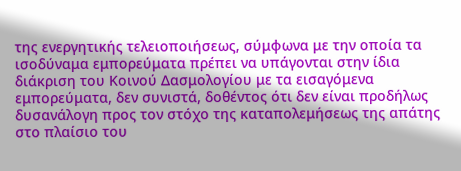της ενεργητικής τελειοποιήσεως, σύμφωνα με την οποία τα ισοδύναμα εμπορεύματα πρέπει να υπάγονται στην ίδια διάκριση του Κοινού Δασμολογίου με τα εισαγόμενα εμπορεύματα, δεν συνιστά, δοθέντος ότι δεν είναι προδήλως δυσανάλογη προς τον στόχο της καταπολεμήσεως της απάτης στο πλαίσιο του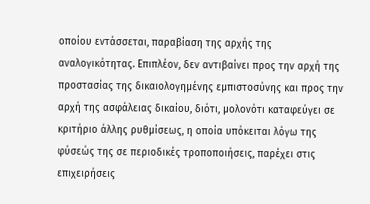οποίου εντάσσεται, παραβίαση της αρχής της αναλογικότητας. Επιπλέον, δεν αντιβαίνει προς την αρχή της προστασίας της δικαιολογημένης εμπιστοσύνης και προς την αρχή της ασφάλειας δικαίου, διότι, μολονότι καταφεύγει σε κριτήριο άλλης ρυθμίσεως, η οποία υπόκειται λόγω της φύσεώς της σε περιοδικές τροποποιήσεις, παρέχει στις επιχειρήσεις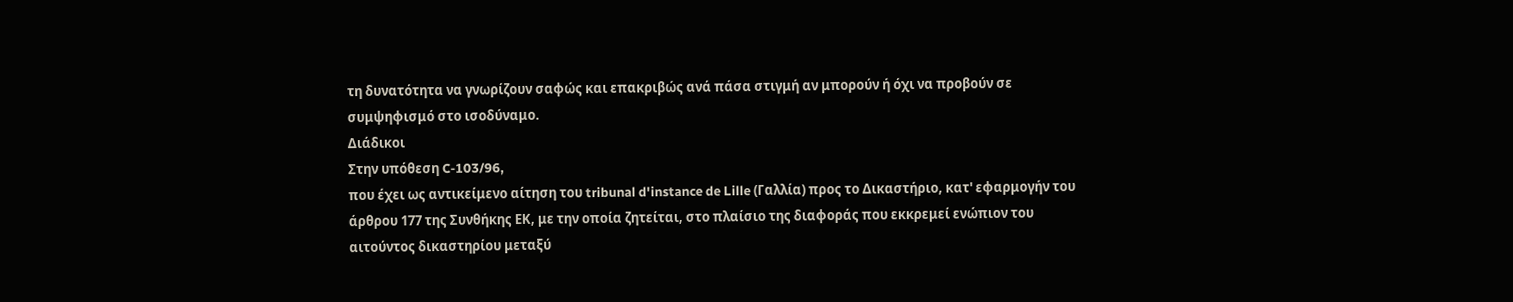τη δυνατότητα να γνωρίζουν σαφώς και επακριβώς ανά πάσα στιγμή αν μπορούν ή όχι να προβούν σε συμψηφισμό στο ισοδύναμο.
Διάδικοι
Στην υπόθεση C-103/96,
που έχει ως αντικείμενο αίτηση του tribunal d'instance de Lille (Γαλλία) προς το Δικαστήριο, κατ' εφαρμογήν του άρθρου 177 της Συνθήκης ΕΚ, με την οποία ζητείται, στο πλαίσιο της διαφοράς που εκκρεμεί ενώπιον του αιτούντος δικαστηρίου μεταξύ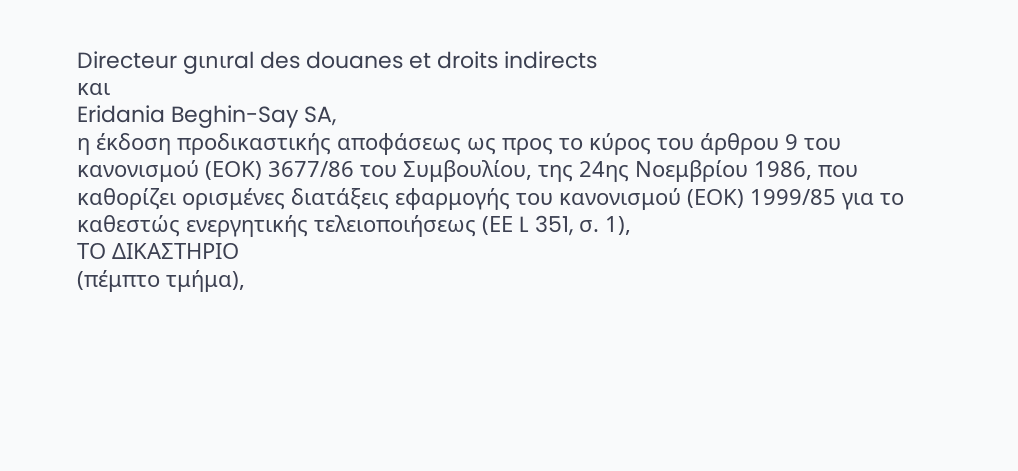Directeur gιnιral des douanes et droits indirects
και
Eridania Beghin-Say SA,
η έκδοση προδικαστικής αποφάσεως ως προς το κύρος του άρθρου 9 του κανονισμού (ΕΟΚ) 3677/86 του Συμβουλίου, της 24ης Νοεμβρίου 1986, που καθορίζει ορισμένες διατάξεις εφαρμογής του κανονισμού (ΕΟΚ) 1999/85 για το καθεστώς ενεργητικής τελειοποιήσεως (ΕΕ L 351, σ. 1),
ΤΟ ΔΙΚΑΣΤΗΡΙΟ
(πέμπτο τμήμα),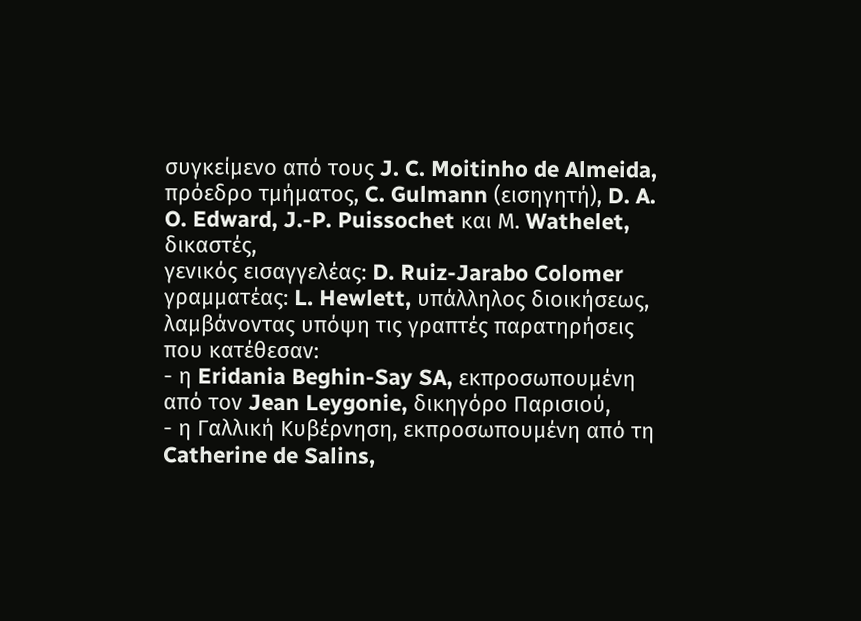συγκείμενο από τους J. C. Moitinho de Almeida, πρόεδρο τμήματος, C. Gulmann (εισηγητή), D. A. O. Edward, J.-P. Puissochet και Μ. Wathelet, δικαστές,
γενικός εισαγγελέας: D. Ruiz-Jarabo Colomer
γραμματέας: L. Hewlett, υπάλληλος διοικήσεως,
λαμβάνοντας υπόψη τις γραπτές παρατηρήσεις που κατέθεσαν:
- η Eridania Beghin-Say SA, εκπροσωπουμένη από τον Jean Leygonie, δικηγόρο Παρισιού,
- η Γαλλική Κυβέρνηση, εκπροσωπουμένη από τη Catherine de Salins,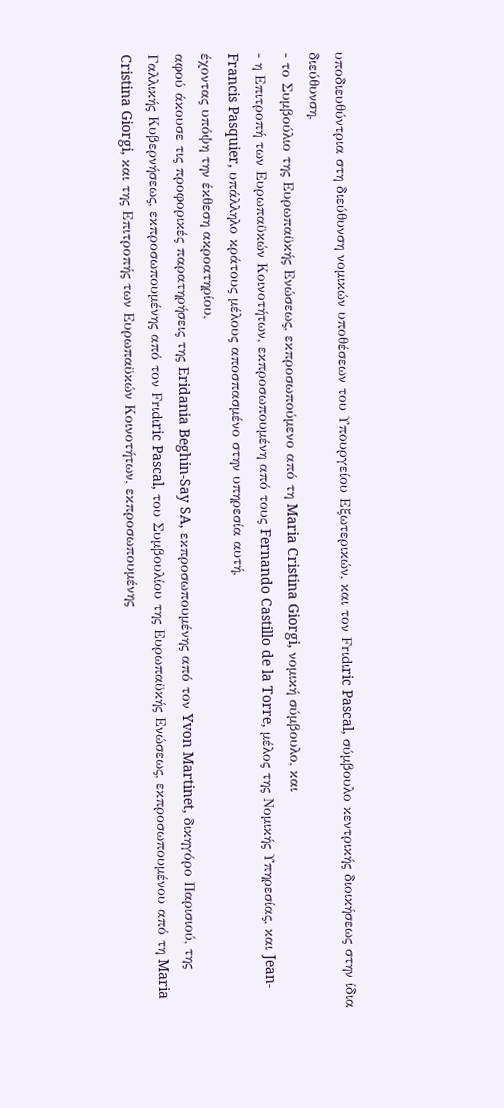υποδιευθύντρια στη διεύθυνση νομικών υποθέσεων του Υπουργείου Εξωτερικών, και τον Frιdιric Pascal, σύμβουλο κεντρικής διοικήσεως στην ίδια διεύθυνση,
- το Συμβούλιο της Ευρωπαϋκής Ενώσεως, εκπροσωπούμενο από τη Maria Cristina Giorgi, νομική σύμβουλο, και
- η Επιτροπή των Ευρωπαϋκών Κοινοτήτων, εκπροσωπουμένη από τους Fernando Castillo de la Torre, μέλος της Νομικής Υπηρεσίας, και Jean-Francis Pasquier, υπάλληλο κράτους μέλους αποσπασμένο στην υπηρεσία αυτή,
έχοντας υπόψη την έκθεση ακροατηρίου,
αφού άκουσε τις προφορικές παρατηρήσεις της Eridania Beghin-Say SA, εκπροσωπουμένης από τον Yvon Martinet, δικηγόρο Παρισιού, της Γαλλικής Κυβερνήσεως, εκπροσωπουμένης από τον Frιdιric Pascal, του Συμβουλίου της Ευρωπαϋκής Ενώσεως, εκπροσωπουμένου από τη Maria Cristina Giorgi, και της Επιτροπής των Ευρωπαϋκών Κοινοτήτων, εκπροσωπουμένης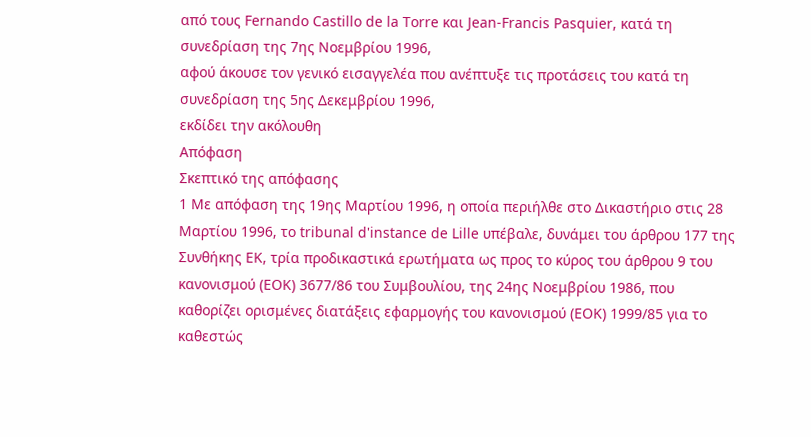από τους Fernando Castillo de la Torre και Jean-Francis Pasquier, κατά τη συνεδρίαση της 7ης Νοεμβρίου 1996,
αφού άκουσε τον γενικό εισαγγελέα που ανέπτυξε τις προτάσεις του κατά τη συνεδρίαση της 5ης Δεκεμβρίου 1996,
εκδίδει την ακόλουθη
Απόφαση
Σκεπτικό της απόφασης
1 Με απόφαση της 19ης Μαρτίου 1996, η οποία περιήλθε στο Δικαστήριο στις 28 Μαρτίου 1996, το tribunal d'instance de Lille υπέβαλε, δυνάμει του άρθρου 177 της Συνθήκης ΕΚ, τρία προδικαστικά ερωτήματα ως προς το κύρος του άρθρου 9 του κανονισμού (EOK) 3677/86 του Συμβουλίου, της 24ης Νοεμβρίου 1986, που καθορίζει ορισμένες διατάξεις εφαρμογής του κανονισμού (ΕΟΚ) 1999/85 για το καθεστώς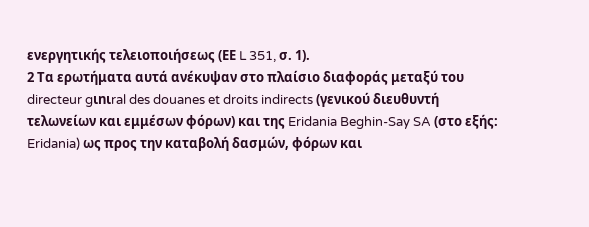ενεργητικής τελειοποιήσεως (ΕΕ L 351, σ. 1).
2 Τα ερωτήματα αυτά ανέκυψαν στο πλαίσιο διαφοράς μεταξύ του directeur gιnιral des douanes et droits indirects (γενικού διευθυντή τελωνείων και εμμέσων φόρων) και της Eridania Beghin-Say SA (στο εξής: Eridania) ως προς την καταβολή δασμών, φόρων και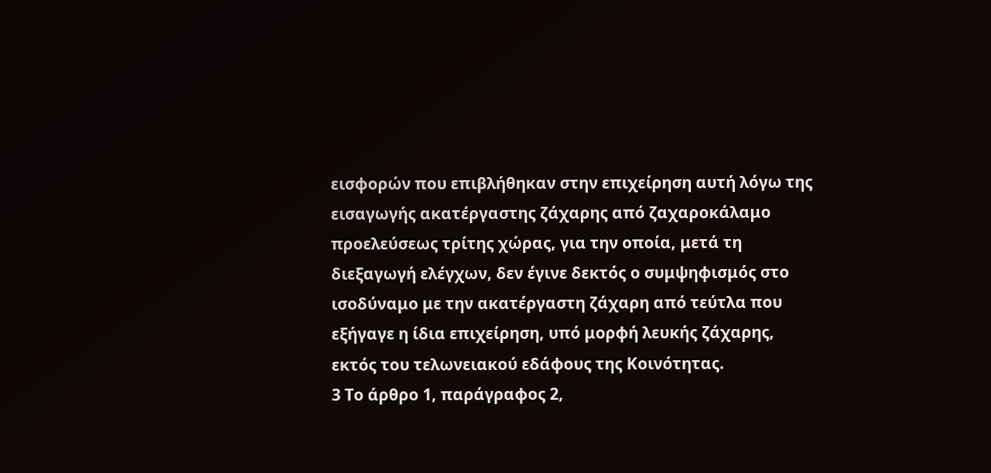εισφορών που επιβλήθηκαν στην επιχείρηση αυτή λόγω της εισαγωγής ακατέργαστης ζάχαρης από ζαχαροκάλαμο προελεύσεως τρίτης χώρας, για την οποία, μετά τη διεξαγωγή ελέγχων, δεν έγινε δεκτός ο συμψηφισμός στο ισοδύναμο με την ακατέργαστη ζάχαρη από τεύτλα που εξήγαγε η ίδια επιχείρηση, υπό μορφή λευκής ζάχαρης, εκτός του τελωνειακού εδάφους της Κοινότητας.
3 Το άρθρο 1, παράγραφος 2,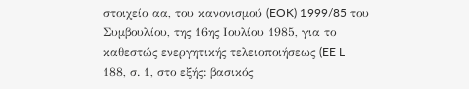στοιχείο αα, του κανονισμού (EOK) 1999/85 του Συμβουλίου, της 16ης Ιουλίου 1985, για το καθεστώς ενεργητικής τελειοποιήσεως (EE L 188, σ. 1, στο εξής: βασικός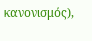κανονισμός),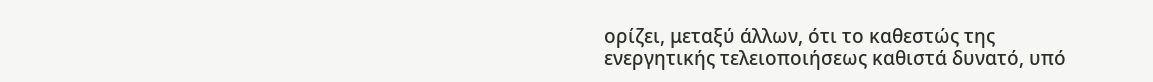ορίζει, μεταξύ άλλων, ότι το καθεστώς της ενεργητικής τελειοποιήσεως καθιστά δυνατό, υπό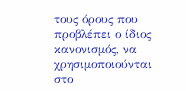τους όρους που προβλέπει ο ίδιος κανονισμός, να χρησιμοποιούνται στο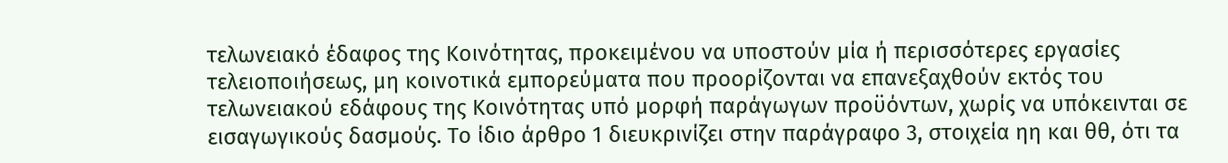τελωνειακό έδαφος της Κοινότητας, προκειμένου να υποστούν μία ή περισσότερες εργασίες τελειοποιήσεως, μη κοινοτικά εμπορεύματα που προορίζονται να επανεξαχθούν εκτός του τελωνειακού εδάφους της Κοινότητας υπό μορφή παράγωγων προϋόντων, χωρίς να υπόκεινται σε εισαγωγικούς δασμούς. Το ίδιο άρθρο 1 διευκρινίζει στην παράγραφο 3, στοιχεία ηη και θθ, ότι τα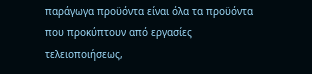παράγωγα προϋόντα είναι όλα τα προϋόντα που προκύπτουν από εργασίες τελειοποιήσεως,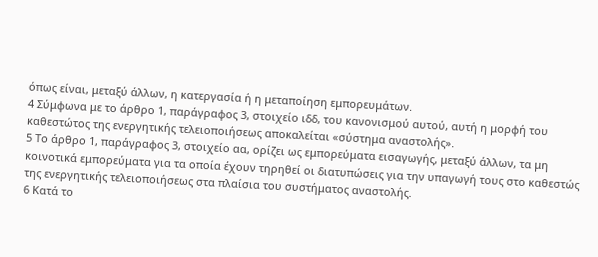όπως είναι, μεταξύ άλλων, η κατεργασία ή η μεταποίηση εμπορευμάτων.
4 Σύμφωνα με το άρθρο 1, παράγραφος 3, στοιχείο ιδδ, του κανονισμού αυτού, αυτή η μορφή του καθεστώτος της ενεργητικής τελειοποιήσεως αποκαλείται «σύστημα αναστολής».
5 Το άρθρο 1, παράγραφος 3, στοιχείο αα, ορίζει ως εμπορεύματα εισαγωγής, μεταξύ άλλων, τα μη κοινοτικά εμπορεύματα για τα οποία έχουν τηρηθεί οι διατυπώσεις για την υπαγωγή τους στο καθεστώς της ενεργητικής τελειοποιήσεως στα πλαίσια του συστήματος αναστολής.
6 Κατά το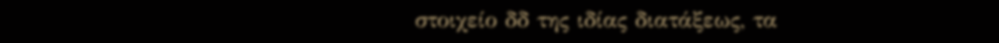στοιχείο δδ της ιδίας διατάξεως, τα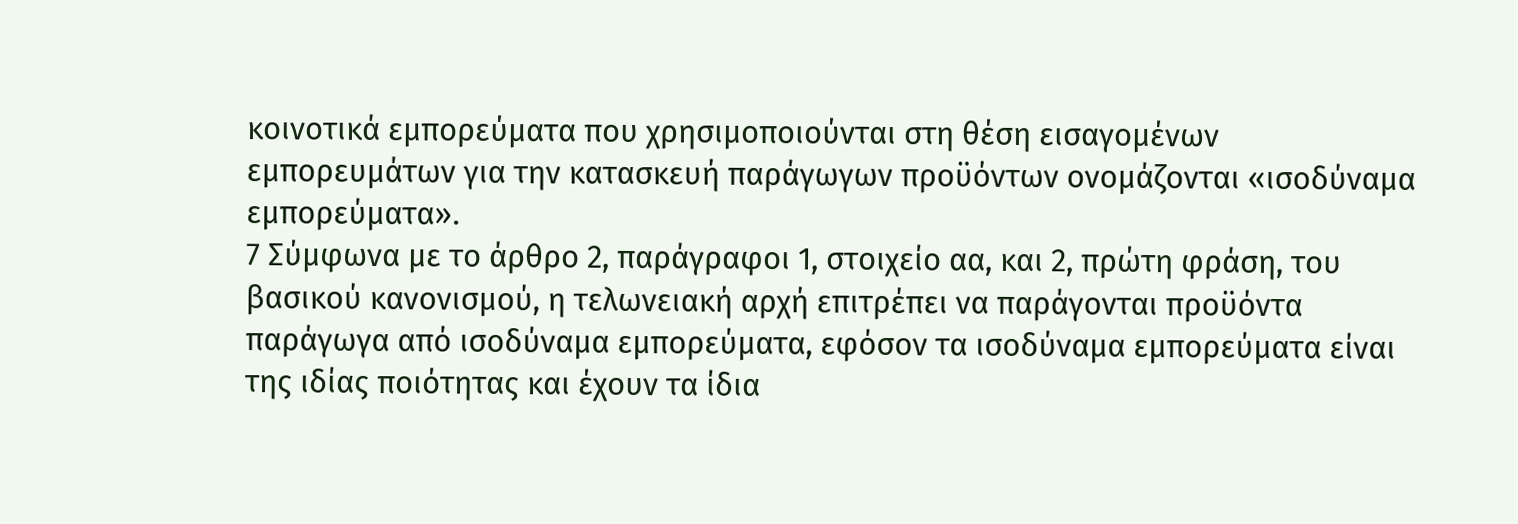κοινοτικά εμπορεύματα που χρησιμοποιούνται στη θέση εισαγομένων εμπορευμάτων για την κατασκευή παράγωγων προϋόντων ονομάζονται «ισοδύναμα εμπορεύματα».
7 Σύμφωνα με το άρθρο 2, παράγραφοι 1, στοιχείο αα, και 2, πρώτη φράση, του βασικού κανονισμού, η τελωνειακή αρχή επιτρέπει να παράγονται προϋόντα παράγωγα από ισοδύναμα εμπορεύματα, εφόσον τα ισοδύναμα εμπορεύματα είναι της ιδίας ποιότητας και έχουν τα ίδια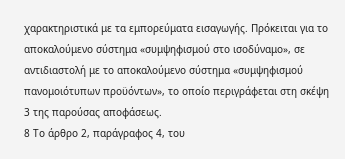χαρακτηριστικά με τα εμπορεύματα εισαγωγής. Πρόκειται για το αποκαλούμενο σύστημα «συμψηφισμού στο ισοδύναμο», σε αντιδιαστολή με το αποκαλούμενο σύστημα «συμψηφισμού πανομοιότυπων προϋόντων», το οποίο περιγράφεται στη σκέψη 3 της παρούσας αποφάσεως.
8 Το άρθρο 2, παράγραφος 4, του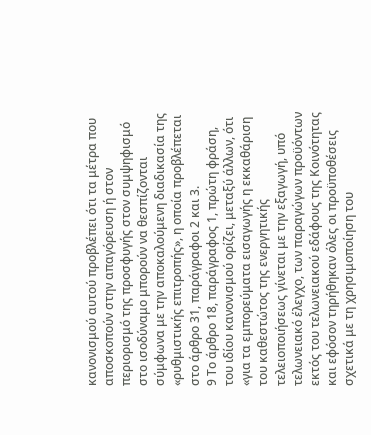κανονισμού αυτού προβλέπει ότι τα μέτρα που αποσκοπούν στην απαγόρευση ή στον περιορισμό της προσφυγής στον συμψηφισμό στο ισοδύναμο μπορούν να θεσπίζονται σύμφωνα με την αποκαλούμενη διαδικασία της «ρυθμιστικής επιτροπής», η οποία προβλέπεται στο άρθρο 31, παράγραφοι 2 και 3.
9 Το άρθρο 18, παράγραφος 1, πρώτη φράση, του ιδίου κανονισμού ορίζει, μεταξύ άλλων, ότι «για τα εμπορεύματα εισαγωγής η εκκαθάριση του καθεστώτος της ενεργητικής τελειοποιήσεως γίνεται με την εξαγωγή, υπό τελωνειακό έλεγχο, των παραγώγων προϋόντων εκτός του τελωνειακού εδάφους της Κοινότητας και εφόσον τηρήθηκαν όλες οι προϋποθέσεις σχετικά με τη χρησιμοποίηση του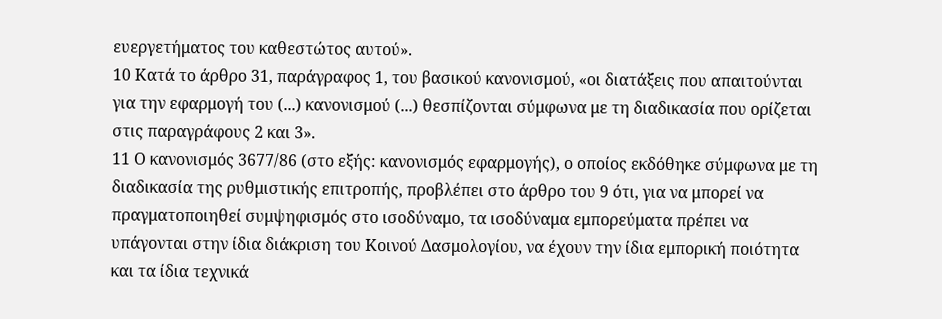ευεργετήματος του καθεστώτος αυτού».
10 Κατά το άρθρο 31, παράγραφος 1, του βασικού κανονισμού, «οι διατάξεις που απαιτούνται για την εφαρμογή του (...) κανονισμού (...) θεσπίζονται σύμφωνα με τη διαδικασία που ορίζεται στις παραγράφους 2 και 3».
11 Ο κανονισμός 3677/86 (στο εξής: κανονισμός εφαρμογής), ο οποίος εκδόθηκε σύμφωνα με τη διαδικασία της ρυθμιστικής επιτροπής, προβλέπει στο άρθρο του 9 ότι, για να μπορεί να πραγματοποιηθεί συμψηφισμός στο ισοδύναμο, τα ισοδύναμα εμπορεύματα πρέπει να υπάγονται στην ίδια διάκριση του Κοινού Δασμολογίου, να έχουν την ίδια εμπορική ποιότητα και τα ίδια τεχνικά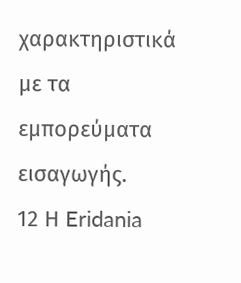χαρακτηριστικά με τα εμπορεύματα εισαγωγής.
12 Η Eridania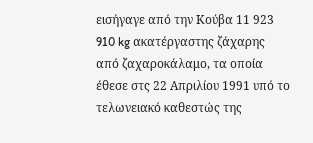εισήγαγε από την Κούβα 11 923 910 kg ακατέργαστης ζάχαρης από ζαχαροκάλαμο, τα οποία έθεσε στς 22 Απριλίου 1991 υπό το τελωνειακό καθεστώς της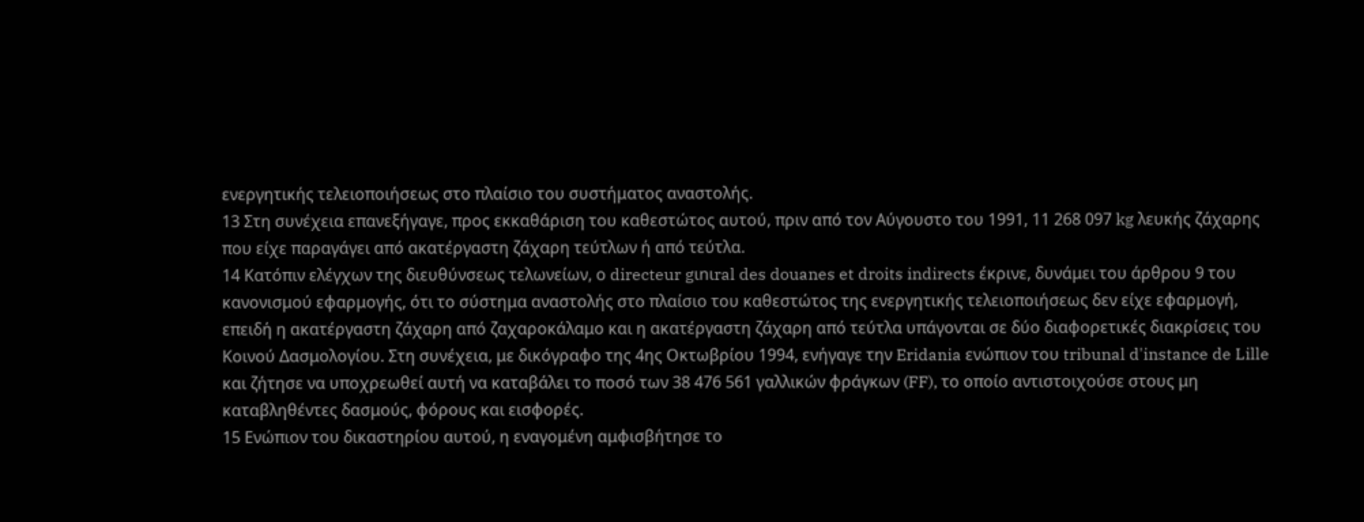ενεργητικής τελειοποιήσεως στο πλαίσιο του συστήματος αναστολής.
13 Στη συνέχεια επανεξήγαγε, προς εκκαθάριση του καθεστώτος αυτού, πριν από τον Αύγουστο του 1991, 11 268 097 kg λευκής ζάχαρης που είχε παραγάγει από ακατέργαστη ζάχαρη τεύτλων ή από τεύτλα.
14 Κατόπιν ελέγχων της διευθύνσεως τελωνείων, ο directeur gιnιral des douanes et droits indirects έκρινε, δυνάμει του άρθρου 9 του κανονισμού εφαρμογής, ότι το σύστημα αναστολής στο πλαίσιο του καθεστώτος της ενεργητικής τελειοποιήσεως δεν είχε εφαρμογή, επειδή η ακατέργαστη ζάχαρη από ζαχαροκάλαμο και η ακατέργαστη ζάχαρη από τεύτλα υπάγονται σε δύο διαφορετικές διακρίσεις του Κοινού Δασμολογίου. Στη συνέχεια, με δικόγραφο της 4ης Οκτωβρίου 1994, ενήγαγε την Eridania ενώπιον του tribunal d'instance de Lille και ζήτησε να υποχρεωθεί αυτή να καταβάλει το ποσό των 38 476 561 γαλλικών φράγκων (FF), το οποίο αντιστοιχούσε στους μη καταβληθέντες δασμούς, φόρους και εισφορές.
15 Ενώπιον του δικαστηρίου αυτού, η εναγομένη αμφισβήτησε το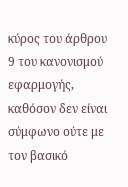κύρος του άρθρου 9 του κανονισμού εφαρμογής, καθόσον δεν είναι σύμφωνο ούτε με τον βασικό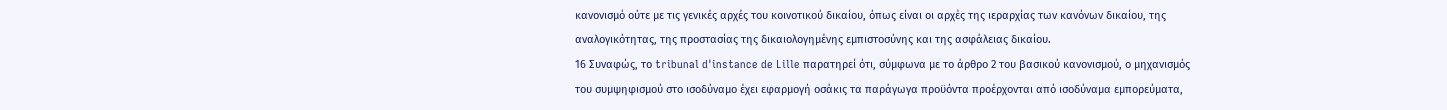κανονισμό ούτε με τις γενικές αρχές του κοινοτικού δικαίου, όπως είναι οι αρχές της ιεραρχίας των κανόνων δικαίου, της αναλογικότητας, της προστασίας της δικαιολογημένης εμπιστοσύνης και της ασφάλειας δικαίου.
16 Συναφώς, το tribunal d'instance de Lille παρατηρεί ότι, σύμφωνα με το άρθρο 2 του βασικού κανονισμού, ο μηχανισμός του συμψηφισμού στο ισοδύναμο έχει εφαρμογή οσάκις τα παράγωγα προϋόντα προέρχονται από ισοδύναμα εμπορεύματα,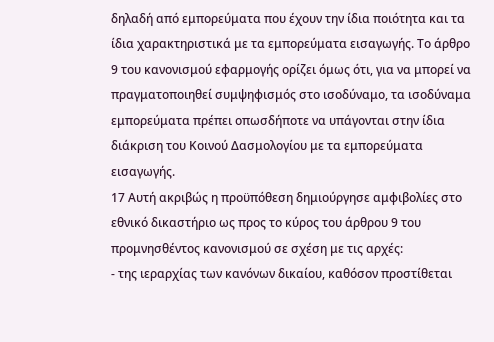δηλαδή από εμπορεύματα που έχουν την ίδια ποιότητα και τα ίδια χαρακτηριστικά με τα εμπορεύματα εισαγωγής. Το άρθρο 9 του κανονισμού εφαρμογής ορίζει όμως ότι, για να μπορεί να πραγματοποιηθεί συμψηφισμός στο ισοδύναμο, τα ισοδύναμα εμπορεύματα πρέπει οπωσδήποτε να υπάγονται στην ίδια διάκριση του Κοινού Δασμολογίου με τα εμπορεύματα εισαγωγής.
17 Αυτή ακριβώς η προϋπόθεση δημιούργησε αμφιβολίες στο εθνικό δικαστήριο ως προς το κύρος του άρθρου 9 του προμνησθέντος κανονισμού σε σχέση με τις αρχές:
- της ιεραρχίας των κανόνων δικαίου, καθόσον προστίθεται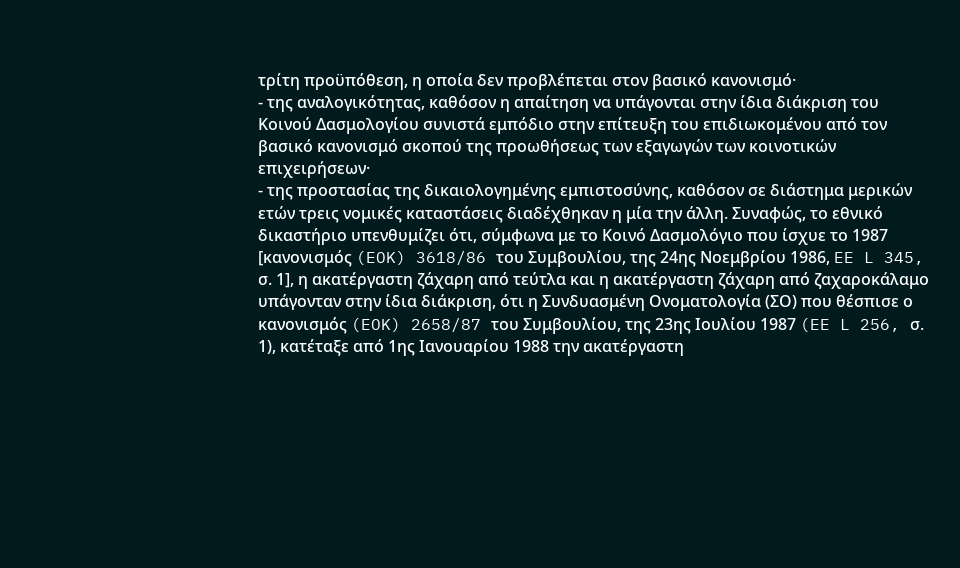τρίτη προϋπόθεση, η οποία δεν προβλέπεται στον βασικό κανονισμό·
- της αναλογικότητας, καθόσον η απαίτηση να υπάγονται στην ίδια διάκριση του Κοινού Δασμολογίου συνιστά εμπόδιο στην επίτευξη του επιδιωκομένου από τον βασικό κανονισμό σκοπού της προωθήσεως των εξαγωγών των κοινοτικών επιχειρήσεων·
- της προστασίας της δικαιολογημένης εμπιστοσύνης, καθόσον σε διάστημα μερικών ετών τρεις νομικές καταστάσεις διαδέχθηκαν η μία την άλλη. Συναφώς, το εθνικό δικαστήριο υπενθυμίζει ότι, σύμφωνα με το Κοινό Δασμολόγιο που ίσχυε το 1987 [κανονισμός (EOK) 3618/86 του Συμβουλίου, της 24ης Νοεμβρίου 1986, EE L 345, σ. 1], η ακατέργαστη ζάχαρη από τεύτλα και η ακατέργαστη ζάχαρη από ζαχαροκάλαμο υπάγονταν στην ίδια διάκριση, ότι η Συνδυασμένη Ονοματολογία (ΣΟ) που θέσπισε ο κανονισμός (EOK) 2658/87 του Συμβουλίου, της 23ης Ιουλίου 1987 (EE L 256, σ. 1), κατέταξε από 1ης Ιανουαρίου 1988 την ακατέργαστη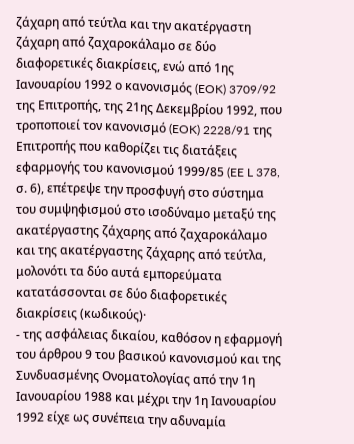ζάχαρη από τεύτλα και την ακατέργαστη ζάχαρη από ζαχαροκάλαμο σε δύο διαφορετικές διακρίσεις, ενώ από 1ης Ιανουαρίου 1992 ο κανονισμός (EOK) 3709/92 της Επιτροπής, της 21ης Δεκεμβρίου 1992, που τροποποιεί τον κανονισμό (EOK) 2228/91 της Επιτροπής που καθορίζει τις διατάξεις εφαρμογής του κανονισμού 1999/85 (EE L 378, σ. 6), επέτρεψε την προσφυγή στο σύστημα του συμψηφισμού στο ισοδύναμο μεταξύ της ακατέργαστης ζάχαρης από ζαχαροκάλαμο και της ακατέργαστης ζάχαρης από τεύτλα, μολονότι τα δύο αυτά εμπορεύματα κατατάσσονται σε δύο διαφορετικές διακρίσεις (κωδικούς)·
- της ασφάλειας δικαίου, καθόσον η εφαρμογή του άρθρου 9 του βασικού κανονισμού και της Συνδυασμένης Ονοματολογίας από την 1η Ιανουαρίου 1988 και μέχρι την 1η Ιανουαρίου 1992 είχε ως συνέπεια την αδυναμία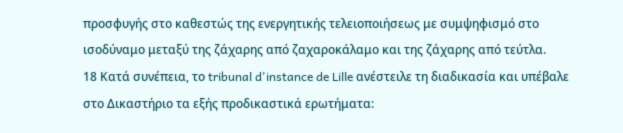προσφυγής στο καθεστώς της ενεργητικής τελειοποιήσεως με συμψηφισμό στο ισοδύναμο μεταξύ της ζάχαρης από ζαχαροκάλαμο και της ζάχαρης από τεύτλα.
18 Κατά συνέπεια, το tribunal d'instance de Lille ανέστειλε τη διαδικασία και υπέβαλε στο Δικαστήριο τα εξής προδικαστικά ερωτήματα: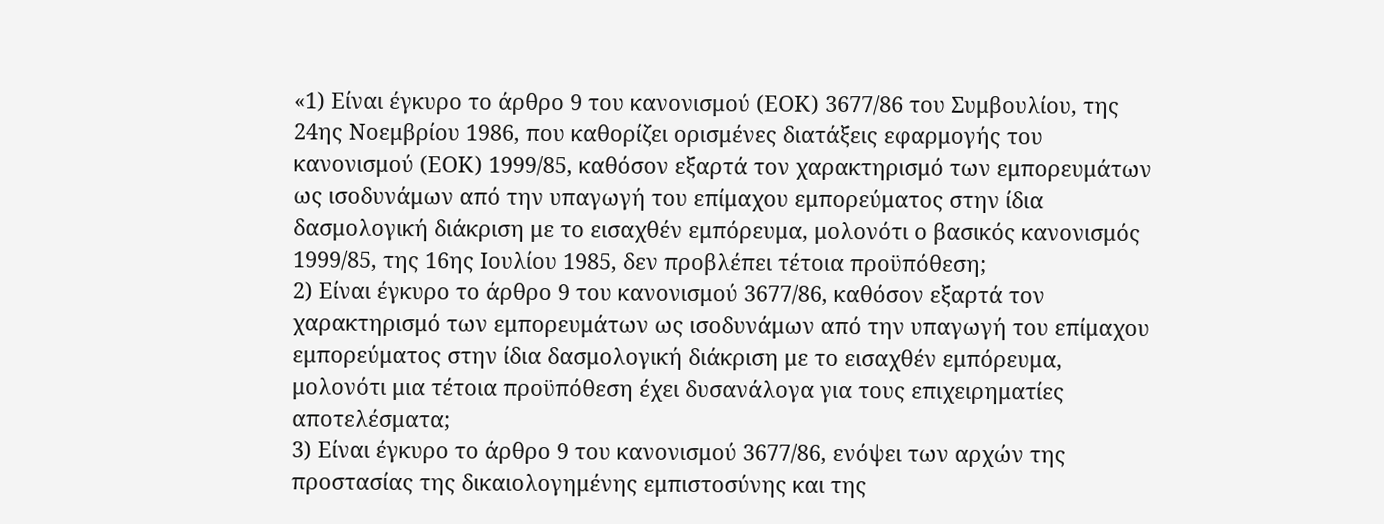«1) Είναι έγκυρο το άρθρο 9 του κανονισμού (ΕΟΚ) 3677/86 του Συμβουλίου, της 24ης Νοεμβρίου 1986, που καθορίζει ορισμένες διατάξεις εφαρμογής του κανονισμού (ΕΟΚ) 1999/85, καθόσον εξαρτά τον χαρακτηρισμό των εμπορευμάτων ως ισοδυνάμων από την υπαγωγή του επίμαχου εμπορεύματος στην ίδια δασμολογική διάκριση με το εισαχθέν εμπόρευμα, μολονότι ο βασικός κανονισμός 1999/85, της 16ης Ιουλίου 1985, δεν προβλέπει τέτοια προϋπόθεση;
2) Είναι έγκυρο το άρθρο 9 του κανονισμού 3677/86, καθόσον εξαρτά τον χαρακτηρισμό των εμπορευμάτων ως ισοδυνάμων από την υπαγωγή του επίμαχου εμπορεύματος στην ίδια δασμολογική διάκριση με το εισαχθέν εμπόρευμα, μολονότι μια τέτοια προϋπόθεση έχει δυσανάλογα για τους επιχειρηματίες αποτελέσματα;
3) Είναι έγκυρο το άρθρο 9 του κανονισμού 3677/86, ενόψει των αρχών της προστασίας της δικαιολογημένης εμπιστοσύνης και της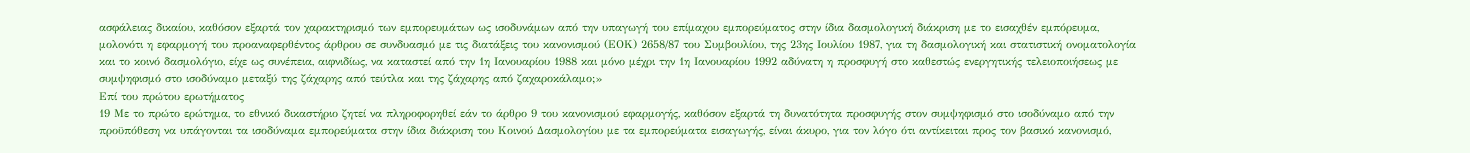ασφάλειας δικαίου, καθόσον εξαρτά τον χαρακτηρισμό των εμπορευμάτων ως ισοδυνάμων από την υπαγωγή του επίμαχου εμπορεύματος στην ίδια δασμολογική διάκριση με το εισαχθέν εμπόρευμα, μολονότι η εφαρμογή του προαναφερθέντος άρθρου σε συνδυασμό με τις διατάξεις του κανονισμού (ΕΟΚ) 2658/87 του Συμβουλίου, της 23ης Ιουλίου 1987, για τη δασμολογική και στατιστική ονοματολογία και το κοινό δασμολόγιο, είχε ως συνέπεια, αιφνιδίως, να καταστεί από την 1η Ιανουαρίου 1988 και μόνο μέχρι την 1η Ιανουαρίου 1992 αδύνατη η προσφυγή στο καθεστώς ενεργητικής τελειοποιήσεως με συμψηφισμό στο ισοδύναμο μεταξύ της ζάχαρης από τεύτλα και της ζάχαρης από ζαχαροκάλαμο;»
Επί του πρώτου ερωτήματος
19 Με το πρώτο ερώτημα, το εθνικό δικαστήριο ζητεί να πληροφορηθεί εάν το άρθρο 9 του κανονισμού εφαρμογής, καθόσον εξαρτά τη δυνατότητα προσφυγής στον συμψηφισμό στο ισοδύναμο από την προϋπόθεση να υπάγονται τα ισοδύναμα εμπορεύματα στην ίδια διάκριση του Κοινού Δασμολογίου με τα εμπορεύματα εισαγωγής, είναι άκυρο, για τον λόγο ότι αντίκειται προς τον βασικό κανονισμό,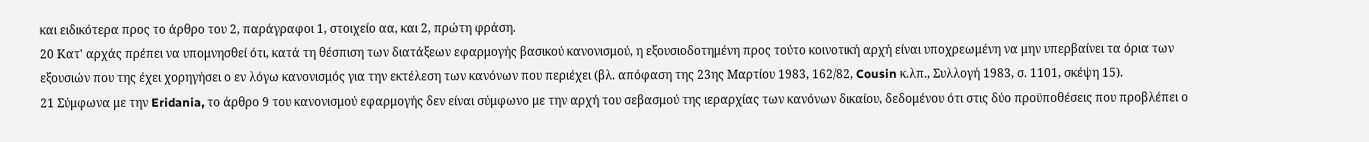και ειδικότερα προς το άρθρο του 2, παράγραφοι 1, στοιχείο αα, και 2, πρώτη φράση.
20 Κατ' αρχάς πρέπει να υπομνησθεί ότι, κατά τη θέσπιση των διατάξεων εφαρμογής βασικού κανονισμού, η εξουσιοδοτημένη προς τούτο κοινοτική αρχή είναι υποχρεωμένη να μην υπερβαίνει τα όρια των εξουσιών που της έχει χορηγήσει ο εν λόγω κανονισμός για την εκτέλεση των κανόνων που περιέχει (βλ. απόφαση της 23ης Μαρτίου 1983, 162/82, Cousin κ.λπ., Συλλογή 1983, σ. 1101, σκέψη 15).
21 Σύμφωνα με την Eridania, το άρθρο 9 του κανονισμού εφαρμογής δεν είναι σύμφωνο με την αρχή του σεβασμού της ιεραρχίας των κανόνων δικαίου, δεδομένου ότι στις δύο προϋποθέσεις που προβλέπει ο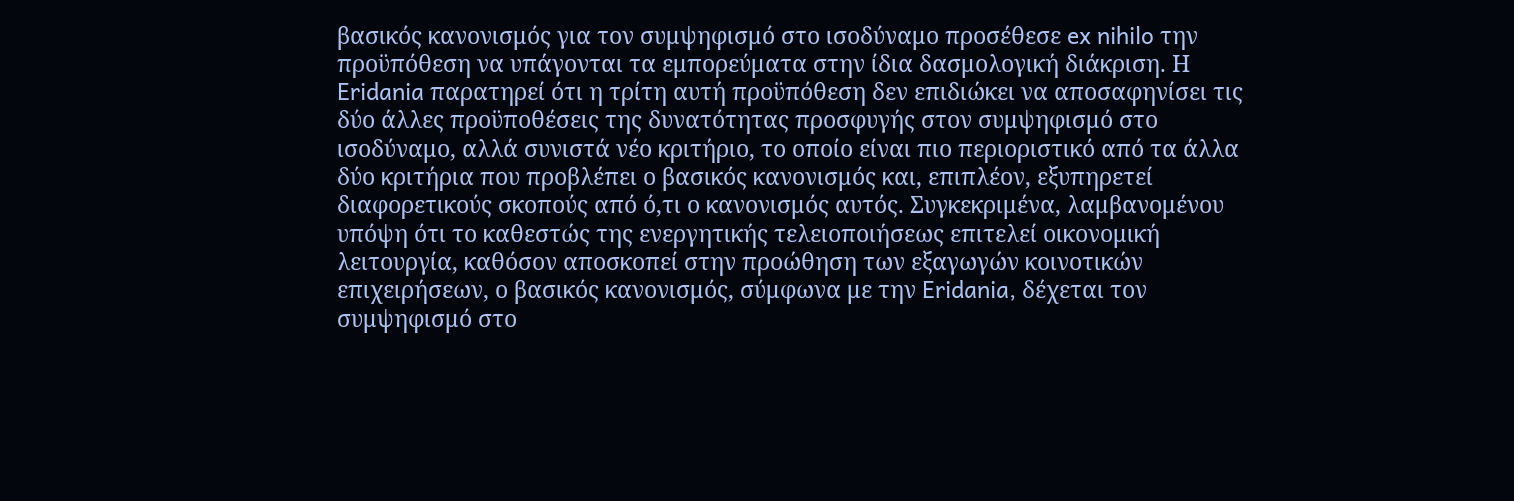βασικός κανονισμός για τον συμψηφισμό στο ισοδύναμο προσέθεσε ex nihilo την προϋπόθεση να υπάγονται τα εμπορεύματα στην ίδια δασμολογική διάκριση. Η Eridania παρατηρεί ότι η τρίτη αυτή προϋπόθεση δεν επιδιώκει να αποσαφηνίσει τις δύο άλλες προϋποθέσεις της δυνατότητας προσφυγής στον συμψηφισμό στο ισοδύναμο, αλλά συνιστά νέο κριτήριο, το οποίο είναι πιο περιοριστικό από τα άλλα δύο κριτήρια που προβλέπει ο βασικός κανονισμός και, επιπλέον, εξυπηρετεί διαφορετικούς σκοπούς από ό,τι ο κανονισμός αυτός. Συγκεκριμένα, λαμβανομένου υπόψη ότι το καθεστώς της ενεργητικής τελειοποιήσεως επιτελεί οικονομική λειτουργία, καθόσον αποσκοπεί στην προώθηση των εξαγωγών κοινοτικών επιχειρήσεων, ο βασικός κανονισμός, σύμφωνα με την Eridania, δέχεται τον συμψηφισμό στο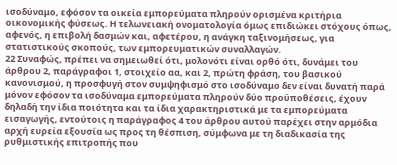ισοδύναμο, εφόσον τα οικεία εμπορεύματα πληρούν ορισμένα κριτήρια οικονομικής φύσεως. Η τελωνειακή ονοματολογία όμως επιδιώκει στόχους όπως, αφενός, η επιβολή δασμών και, αφετέρου, η ανάγκη ταξινομήσεως, για στατιστικούς σκοπούς, των εμπορευματικών συναλλαγών.
22 Συναφώς, πρέπει να σημειωθεί ότι, μολονότι είναι ορθό ότι, δυνάμει του άρθρου 2, παράγραφοι 1, στοιχείο αα, και 2, πρώτη φράση, του βασικού κανονισμού, η προσφυγή στον συμψηφισμό στο ισοδύναμο δεν είναι δυνατή παρά μόνον εφόσον τα ισοδύναμα εμπορεύματα πληρούν δύο προϋποθέσεις, έχουν δηλαδή την ίδια ποιότητα και τα ίδια χαρακτηριστικά με τα εμπορεύματα εισαγωγής, εντούτοις η παράγραφος 4 του άρθρου αυτού παρέχει στην αρμόδια αρχή ευρεία εξουσία ως προς τη θέσπιση, σύμφωνα με τη διαδικασία της ρυθμιστικής επιτροπής που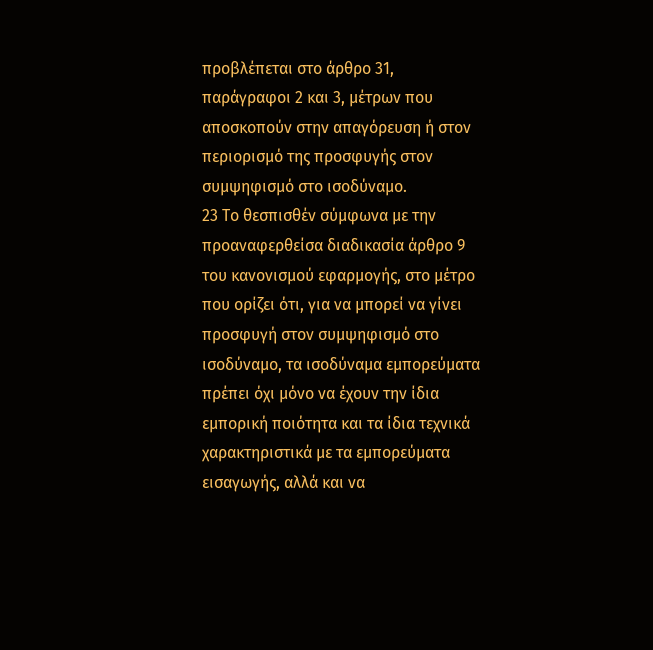προβλέπεται στο άρθρο 31, παράγραφοι 2 και 3, μέτρων που αποσκοπούν στην απαγόρευση ή στον περιορισμό της προσφυγής στον συμψηφισμό στο ισοδύναμο.
23 Το θεσπισθέν σύμφωνα με την προαναφερθείσα διαδικασία άρθρο 9 του κανονισμού εφαρμογής, στο μέτρο που ορίζει ότι, για να μπορεί να γίνει προσφυγή στον συμψηφισμό στο ισοδύναμο, τα ισοδύναμα εμπορεύματα πρέπει όχι μόνο να έχουν την ίδια εμπορική ποιότητα και τα ίδια τεχνικά χαρακτηριστικά με τα εμπορεύματα εισαγωγής, αλλά και να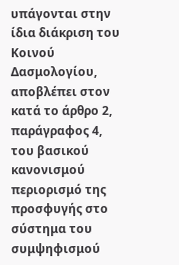υπάγονται στην ίδια διάκριση του Κοινού Δασμολογίου, αποβλέπει στον κατά το άρθρο 2, παράγραφος 4, του βασικού κανονισμού περιορισμό της προσφυγής στο σύστημα του συμψηφισμού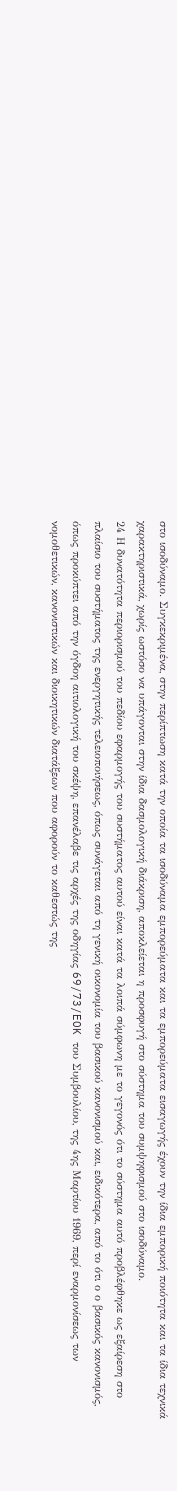στο ισοδύναμο. Συγκεκριμένα, στην περίπτωση κατά την οποία τα ισοδύναμα εμπορεύματα και τα εμπορεύματα εισαγωγής έχουν την ίδια εμπορική ποιότητα και τα ίδια τεχνικά χαρακτηριστικά, χωρίς ωστόσο να υπάγονται στην ίδια δασμολογική διάκριση, αποκλείεται η προσφυγή στο σύστημα του συμψηφισμού στο ισοδύναμο.
24 Η δυνατότητα περιορισμού του πεδίου εφαρμογής του συστήματος αυτού είναι κατά τα λοιπά σύμφωνη με το γεγονός ότι το σύστημα αυτό προβλέφθηκε ως εξαίρεση στο πλαίσιο του συστήματος της ενεργητικής τελειοποιήσεως, όπως συνάγεται από τη γενική οικονομία του βασικού κανονισμού και, ειδικότερα, από το ότι ο ο βασικός κανονισμός, όπως προκύπτει από την όγδοη αιτιολογική του σκέψη, επανέλαβε τις αρχές της οδηγίας 69/73/EOK του Συμβουλίου, της 4ης Μαρτίου 1969, περί εναρμονίσεως των νομοθετικών, κανονιστικών και διοικητικών διατάξεων που αφορούν το καθεστώς της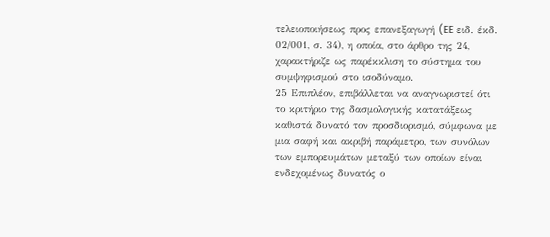τελειοποιήσεως προς επανεξαγωγή (EE ειδ. έκδ. 02/001, σ. 34), η οποία, στο άρθρο της 24, χαρακτήριζε ως παρέκκλιση το σύστημα του συμψηφισμού στο ισοδύναμο.
25 Επιπλέον, επιβάλλεται να αναγνωριστεί ότι το κριτήριο της δασμολογικής κατατάξεως καθιστά δυνατό τον προσδιορισμό, σύμφωνα με μια σαφή και ακριβή παράμετρο, των συνόλων των εμπορευμάτων μεταξύ των οποίων είναι ενδεχομένως δυνατός ο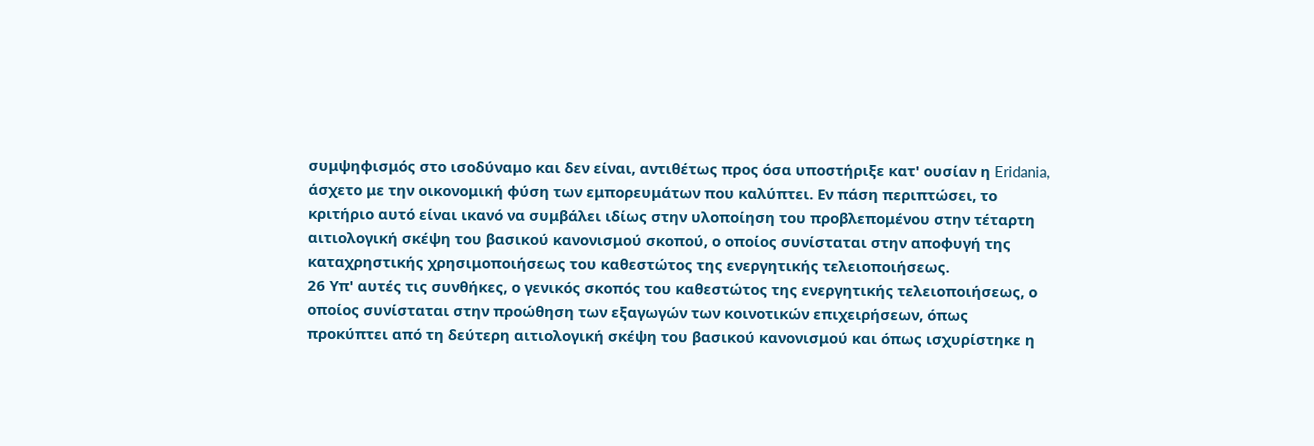συμψηφισμός στο ισοδύναμο και δεν είναι, αντιθέτως προς όσα υποστήριξε κατ' ουσίαν η Eridania, άσχετο με την οικονομική φύση των εμπορευμάτων που καλύπτει. Εν πάση περιπτώσει, το κριτήριο αυτό είναι ικανό να συμβάλει ιδίως στην υλοποίηση του προβλεπομένου στην τέταρτη αιτιολογική σκέψη του βασικού κανονισμού σκοπού, ο οποίος συνίσταται στην αποφυγή της καταχρηστικής χρησιμοποιήσεως του καθεστώτος της ενεργητικής τελειοποιήσεως.
26 Υπ' αυτές τις συνθήκες, ο γενικός σκοπός του καθεστώτος της ενεργητικής τελειοποιήσεως, ο οποίος συνίσταται στην προώθηση των εξαγωγών των κοινοτικών επιχειρήσεων, όπως προκύπτει από τη δεύτερη αιτιολογική σκέψη του βασικού κανονισμού και όπως ισχυρίστηκε η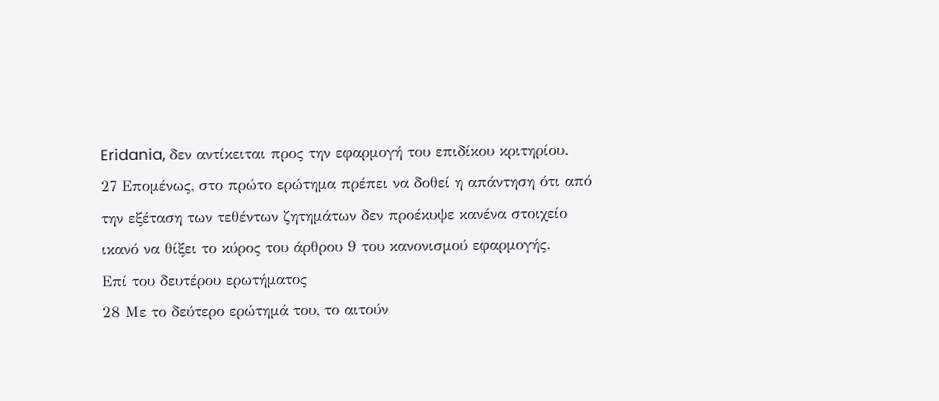Eridania, δεν αντίκειται προς την εφαρμογή του επιδίκου κριτηρίου.
27 Επομένως, στο πρώτο ερώτημα πρέπει να δοθεί η απάντηση ότι από την εξέταση των τεθέντων ζητημάτων δεν προέκυψε κανένα στοιχείο ικανό να θίξει το κύρος του άρθρου 9 του κανονισμού εφαρμογής.
Επί του δευτέρου ερωτήματος
28 Με το δεύτερο ερώτημά του, το αιτούν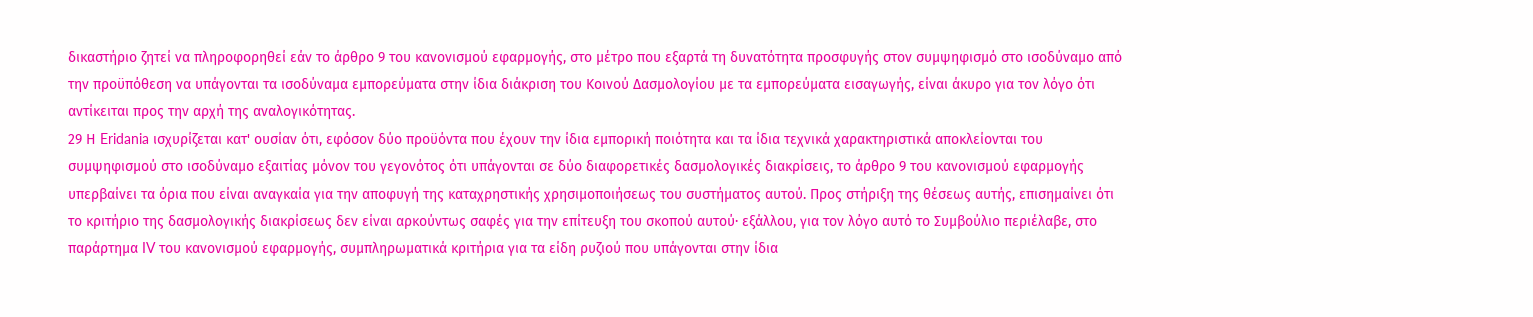δικαστήριο ζητεί να πληροφορηθεί εάν το άρθρο 9 του κανονισμού εφαρμογής, στο μέτρο που εξαρτά τη δυνατότητα προσφυγής στον συμψηφισμό στο ισοδύναμο από την προϋπόθεση να υπάγονται τα ισοδύναμα εμπορεύματα στην ίδια διάκριση του Κοινού Δασμολογίου με τα εμπορεύματα εισαγωγής, είναι άκυρο για τον λόγο ότι αντίκειται προς την αρχή της αναλογικότητας.
29 Η Eridania ισχυρίζεται κατ' ουσίαν ότι, εφόσον δύο προϋόντα που έχουν την ίδια εμπορική ποιότητα και τα ίδια τεχνικά χαρακτηριστικά αποκλείονται του συμψηφισμού στο ισοδύναμο εξαιτίας μόνον του γεγονότος ότι υπάγονται σε δύο διαφορετικές δασμολογικές διακρίσεις, το άρθρο 9 του κανονισμού εφαρμογής υπερβαίνει τα όρια που είναι αναγκαία για την αποφυγή της καταχρηστικής χρησιμοποιήσεως του συστήματος αυτού. Προς στήριξη της θέσεως αυτής, επισημαίνει ότι το κριτήριο της δασμολογικής διακρίσεως δεν είναι αρκούντως σαφές για την επίτευξη του σκοπού αυτού· εξάλλου, για τον λόγο αυτό το Συμβούλιο περιέλαβε, στο παράρτημα IV του κανονισμού εφαρμογής, συμπληρωματικά κριτήρια για τα είδη ρυζιού που υπάγονται στην ίδια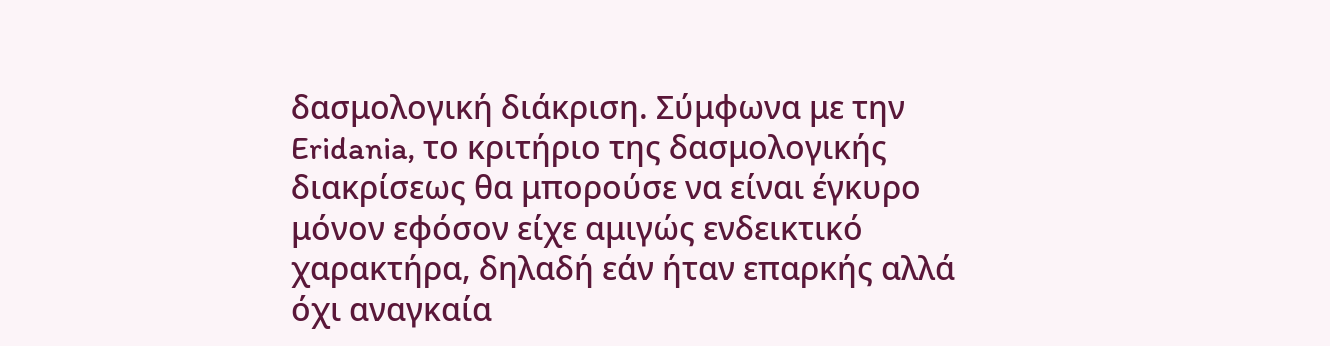δασμολογική διάκριση. Σύμφωνα με την Eridania, το κριτήριο της δασμολογικής διακρίσεως θα μπορούσε να είναι έγκυρο μόνον εφόσον είχε αμιγώς ενδεικτικό χαρακτήρα, δηλαδή εάν ήταν επαρκής αλλά όχι αναγκαία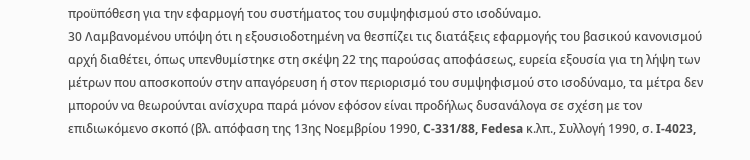προϋπόθεση για την εφαρμογή του συστήματος του συμψηφισμού στο ισοδύναμο.
30 Λαμβανομένου υπόψη ότι η εξουσιοδοτημένη να θεσπίζει τις διατάξεις εφαρμογής του βασικού κανονισμού αρχή διαθέτει, όπως υπενθυμίστηκε στη σκέψη 22 της παρούσας αποφάσεως, ευρεία εξουσία για τη λήψη των μέτρων που αποσκοπούν στην απαγόρευση ή στον περιορισμό του συμψηφισμού στο ισοδύναμο, τα μέτρα δεν μπορούν να θεωρούνται ανίσχυρα παρά μόνον εφόσον είναι προδήλως δυσανάλογα σε σχέση με τον επιδιωκόμενο σκοπό (βλ. απόφαση της 13ης Νοεμβρίου 1990, C-331/88, Fedesa κ.λπ., Συλλογή 1990, σ. I-4023,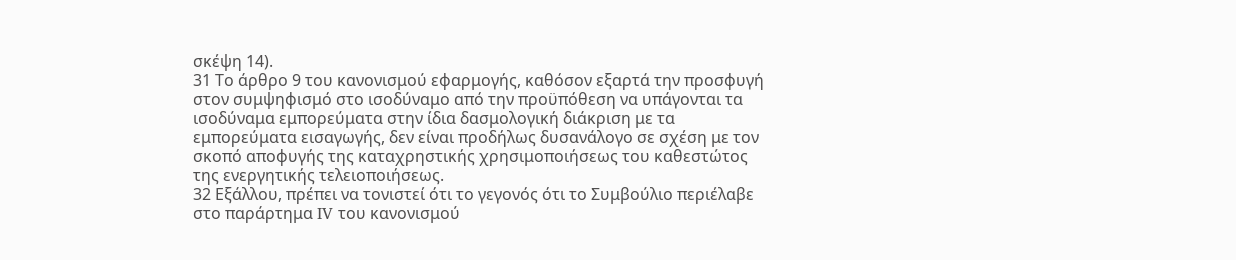σκέψη 14).
31 Το άρθρο 9 του κανονισμού εφαρμογής, καθόσον εξαρτά την προσφυγή στον συμψηφισμό στο ισοδύναμο από την προϋπόθεση να υπάγονται τα ισοδύναμα εμπορεύματα στην ίδια δασμολογική διάκριση με τα εμπορεύματα εισαγωγής, δεν είναι προδήλως δυσανάλογο σε σχέση με τον σκοπό αποφυγής της καταχρηστικής χρησιμοποιήσεως του καθεστώτος της ενεργητικής τελειοποιήσεως.
32 Εξάλλου, πρέπει να τονιστεί ότι το γεγονός ότι το Συμβούλιο περιέλαβε στο παράρτημα IV του κανονισμού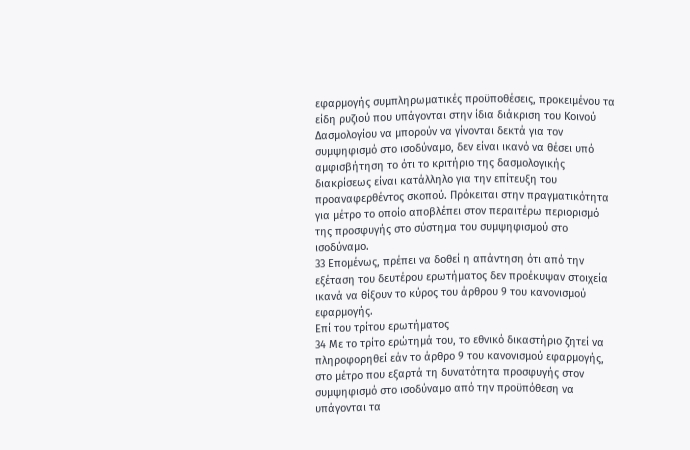εφαρμογής συμπληρωματικές προϋποθέσεις, προκειμένου τα είδη ρυζιού που υπάγονται στην ίδια διάκριση του Κοινού Δασμολογίου να μπορούν να γίνονται δεκτά για τον συμψηφισμό στο ισοδύναμο, δεν είναι ικανό να θέσει υπό αμφισβήτηση το ότι το κριτήριο της δασμολογικής διακρίσεως είναι κατάλληλο για την επίτευξη του προαναφερθέντος σκοπού. Πρόκειται στην πραγματικότητα για μέτρο το οποίο αποβλέπει στον περαιτέρω περιορισμό της προσφυγής στο σύστημα του συμψηφισμού στο ισοδύναμο.
33 Επομένως, πρέπει να δοθεί η απάντηση ότι από την εξέταση του δευτέρου ερωτήματος δεν προέκυψαν στοιχεία ικανά να θίξουν το κύρος του άρθρου 9 του κανονισμού εφαρμογής.
Επί του τρίτου ερωτήματος
34 Με το τρίτο ερώτημά του, το εθνικό δικαστήριο ζητεί να πληροφορηθεί εάν το άρθρο 9 του κανονισμού εφαρμογής, στο μέτρο που εξαρτά τη δυνατότητα προσφυγής στον συμψηφισμό στο ισοδύναμο από την προϋπόθεση να υπάγονται τα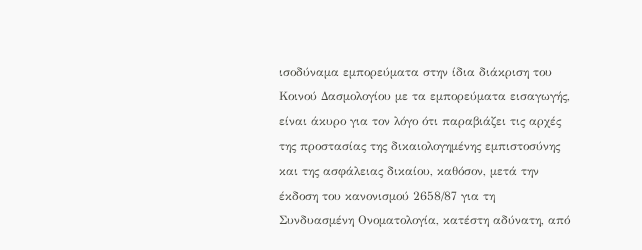ισοδύναμα εμπορεύματα στην ίδια διάκριση του Κοινού Δασμολογίου με τα εμπορεύματα εισαγωγής, είναι άκυρο για τον λόγο ότι παραβιάζει τις αρχές της προστασίας της δικαιολογημένης εμπιστοσύνης και της ασφάλειας δικαίου, καθόσον, μετά την έκδοση του κανονισμού 2658/87 για τη Συνδυασμένη Ονοματολογία, κατέστη αδύνατη, από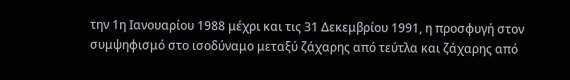την 1η Ιανουαρίου 1988 μέχρι και τις 31 Δεκεμβρίου 1991, η προσφυγή στον συμψηφισμό στο ισοδύναμο μεταξύ ζάχαρης από τεύτλα και ζάχαρης από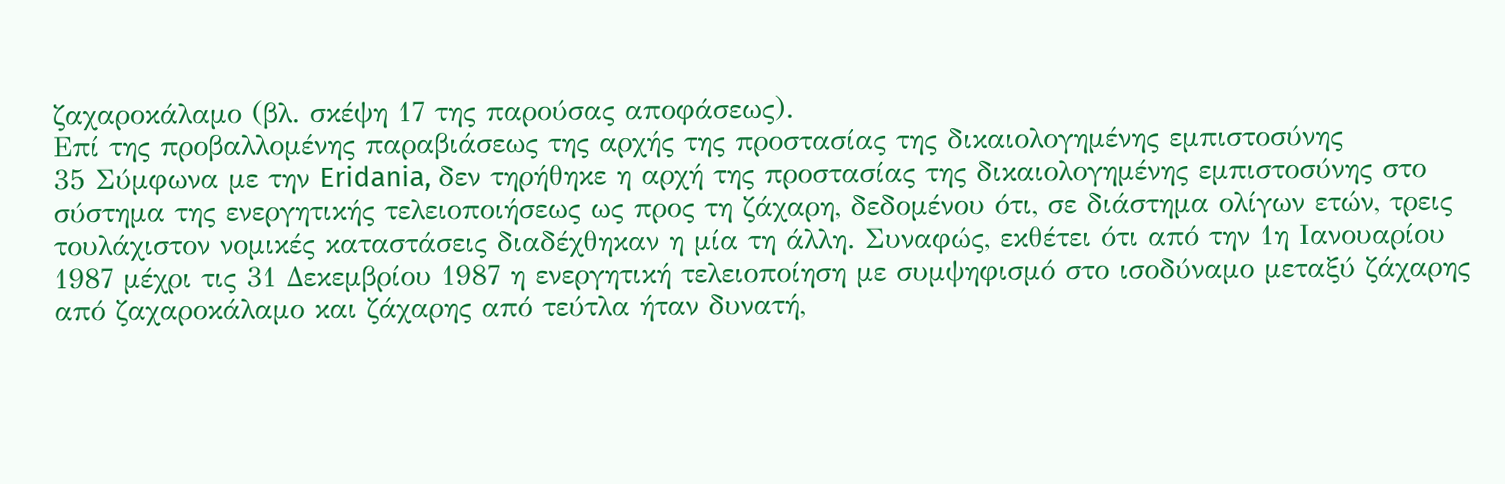ζαχαροκάλαμο (βλ. σκέψη 17 της παρούσας αποφάσεως).
Επί της προβαλλομένης παραβιάσεως της αρχής της προστασίας της δικαιολογημένης εμπιστοσύνης
35 Σύμφωνα με την Eridania, δεν τηρήθηκε η αρχή της προστασίας της δικαιολογημένης εμπιστοσύνης στο σύστημα της ενεργητικής τελειοποιήσεως ως προς τη ζάχαρη, δεδομένου ότι, σε διάστημα ολίγων ετών, τρεις τουλάχιστον νομικές καταστάσεις διαδέχθηκαν η μία τη άλλη. Συναφώς, εκθέτει ότι από την 1η Ιανουαρίου 1987 μέχρι τις 31 Δεκεμβρίου 1987 η ενεργητική τελειοποίηση με συμψηφισμό στο ισοδύναμο μεταξύ ζάχαρης από ζαχαροκάλαμο και ζάχαρης από τεύτλα ήταν δυνατή,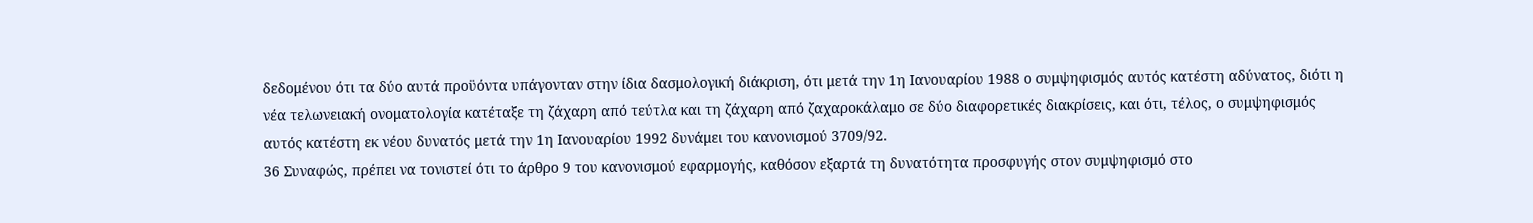δεδομένου ότι τα δύο αυτά προϋόντα υπάγονταν στην ίδια δασμολογική διάκριση, ότι μετά την 1η Ιανουαρίου 1988 ο συμψηφισμός αυτός κατέστη αδύνατος, διότι η νέα τελωνειακή ονοματολογία κατέταξε τη ζάχαρη από τεύτλα και τη ζάχαρη από ζαχαροκάλαμο σε δύο διαφορετικές διακρίσεις, και ότι, τέλος, ο συμψηφισμός αυτός κατέστη εκ νέου δυνατός μετά την 1η Ιανουαρίου 1992 δυνάμει του κανονισμού 3709/92.
36 Συναφώς, πρέπει να τονιστεί ότι το άρθρο 9 του κανονισμού εφαρμογής, καθόσον εξαρτά τη δυνατότητα προσφυγής στον συμψηφισμό στο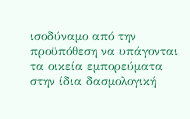ισοδύναμο από την προϋπόθεση να υπάγονται τα οικεία εμπορεύματα στην ίδια δασμολογική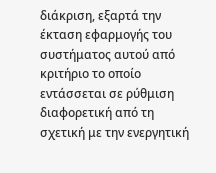διάκριση, εξαρτά την έκταση εφαρμογής του συστήματος αυτού από κριτήριο το οποίο εντάσσεται σε ρύθμιση διαφορετική από τη σχετική με την ενεργητική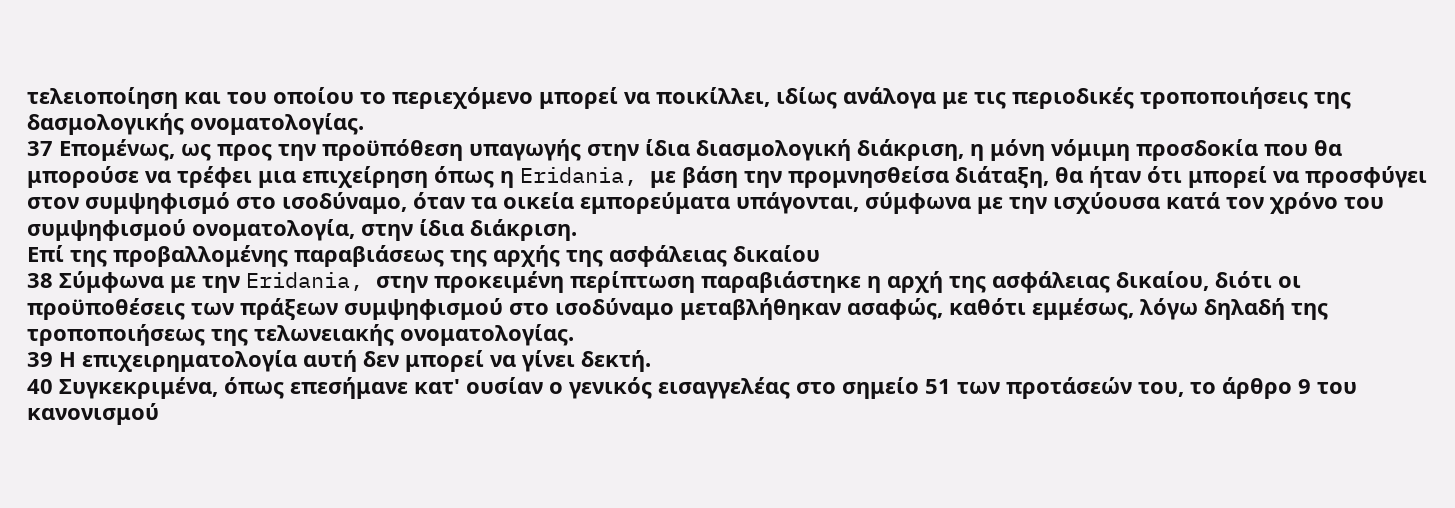τελειοποίηση και του οποίου το περιεχόμενο μπορεί να ποικίλλει, ιδίως ανάλογα με τις περιοδικές τροποποιήσεις της δασμολογικής ονοματολογίας.
37 Επομένως, ως προς την προϋπόθεση υπαγωγής στην ίδια διασμολογική διάκριση, η μόνη νόμιμη προσδοκία που θα μπορούσε να τρέφει μια επιχείρηση όπως η Eridania, με βάση την προμνησθείσα διάταξη, θα ήταν ότι μπορεί να προσφύγει στον συμψηφισμό στο ισοδύναμο, όταν τα οικεία εμπορεύματα υπάγονται, σύμφωνα με την ισχύουσα κατά τον χρόνο του συμψηφισμού ονοματολογία, στην ίδια διάκριση.
Επί της προβαλλομένης παραβιάσεως της αρχής της ασφάλειας δικαίου
38 Σύμφωνα με την Eridania, στην προκειμένη περίπτωση παραβιάστηκε η αρχή της ασφάλειας δικαίου, διότι οι προϋποθέσεις των πράξεων συμψηφισμού στο ισοδύναμο μεταβλήθηκαν ασαφώς, καθότι εμμέσως, λόγω δηλαδή της τροποποιήσεως της τελωνειακής ονοματολογίας.
39 Η επιχειρηματολογία αυτή δεν μπορεί να γίνει δεκτή.
40 Συγκεκριμένα, όπως επεσήμανε κατ' ουσίαν ο γενικός εισαγγελέας στο σημείο 51 των προτάσεών του, το άρθρο 9 του κανονισμού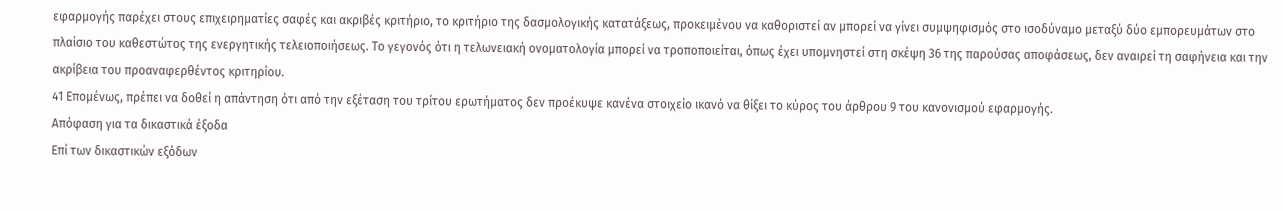εφαρμογής παρέχει στους επιχειρηματίες σαφές και ακριβές κριτήριο, το κριτήριο της δασμολογικής κατατάξεως, προκειμένου να καθοριστεί αν μπορεί να γίνει συμψηφισμός στο ισοδύναμο μεταξύ δύο εμπορευμάτων στο πλαίσιο του καθεστώτος της ενεργητικής τελειοποιήσεως. Το γεγονός ότι η τελωνειακή ονοματολογία μπορεί να τροποποιείται, όπως έχει υπομνηστεί στη σκέψη 36 της παρούσας αποφάσεως, δεν αναιρεί τη σαφήνεια και την ακρίβεια του προαναφερθέντος κριτηρίου.
41 Επομένως, πρέπει να δοθεί η απάντηση ότι από την εξέταση του τρίτου ερωτήματος δεν προέκυψε κανένα στοιχείο ικανό να θίξει το κύρος του άρθρου 9 του κανονισμού εφαρμογής.
Απόφαση για τα δικαστικά έξοδα
Επί των δικαστικών εξόδων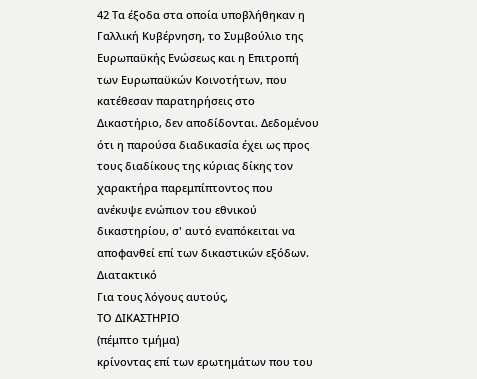42 Τα έξοδα στα οποία υποβλήθηκαν η Γαλλική Κυβέρνηση, το Συμβούλιο της Ευρωπαϋκής Ενώσεως και η Επιτροπή των Ευρωπαϋκών Κοινοτήτων, που κατέθεσαν παρατηρήσεις στο Δικαστήριο, δεν αποδίδονται. Δεδομένου ότι η παρούσα διαδικασία έχει ως προς τους διαδίκους της κύριας δίκης τον χαρακτήρα παρεμπίπτοντος που ανέκυψε ενώπιον του εθνικού δικαστηρίου, σ' αυτό εναπόκειται να αποφανθεί επί των δικαστικών εξόδων.
Διατακτικό
Για τους λόγους αυτούς,
ΤΟ ΔΙΚΑΣΤΗΡΙΟ
(πέμπτο τμήμα)
κρίνοντας επί των ερωτημάτων που του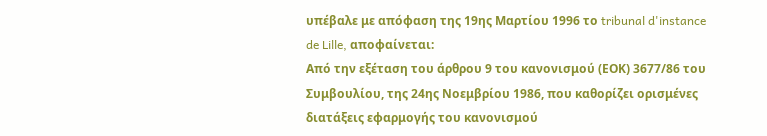υπέβαλε με απόφαση της 19ης Μαρτίου 1996 το tribunal d'instance de Lille, αποφαίνεται:
Aπό την εξέταση του άρθρου 9 του κανονισμού (ΕΟΚ) 3677/86 του Συμβουλίου, της 24ης Νοεμβρίου 1986, που καθορίζει ορισμένες διατάξεις εφαρμογής του κανονισμού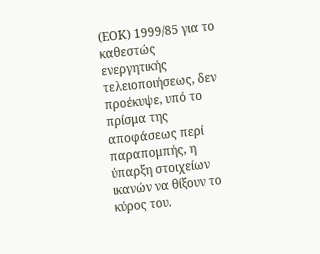(ΕΟΚ) 1999/85 για το καθεστώς ενεργητικής τελειοποιήσεως, δεν προέκυψε, υπό το πρίσμα της αποφάσεως περί παραπομπής, η ύπαρξη στοιχείων ικανών να θίξουν το κύρος του.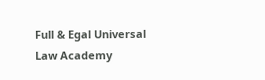Full & Egal Universal Law Academy